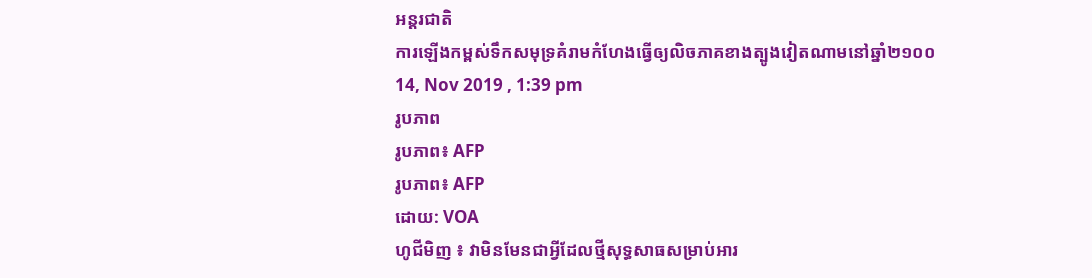អន្តរជាតិ
ការឡើងកម្ពស់ទឹកសមុទ្រគំរាមកំហែងធ្វើឲ្យលិចភាគខាងត្បូងវៀតណាមនៅឆ្នាំ២១០០
14, Nov 2019 , 1:39 pm
រូបភាព
រូបភាព៖ AFP
រូបភាព៖ AFP
ដោយ: VOA
ហូជីមិញ ៖ វាមិនមែនជាអ្វីដែលថ្មីសុទ្ធសាធសម្រាប់អារ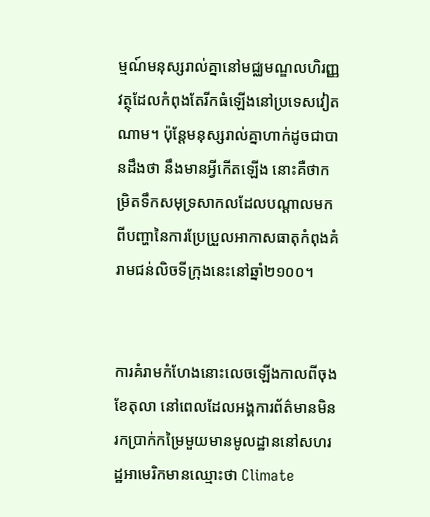ម្មណ៍មនុស្សរាល់គ្នានៅមជ្ឈមណ្ឌលហិរញ្ញវត្ថុដែលកំពុងតែរីកធំឡើងនៅប្រទេសវៀតណាម។ ប៉ុន្តែមនុស្សរាល់គ្នាហាក់ដូចជាបានដឹងថា នឹងមានអ្វីកើតឡើង នោះគឺថាកម្រិតទឹកសមុទ្រសាកលដែលបណ្ដាលមកពីបញ្ហានៃការប្រែប្រួលអាកាសធាតុកំពុងគំរាមជន់លិចទីក្រុងនេះនៅឆ្នាំ២១០០។


ការគំរាមកំហែងនោះលេចឡើងកាលពីចុងខែតុលា នៅពេលដែលអង្គការព័ត៌មានមិនរកប្រាក់កម្រៃមួយមានមូលដ្ឋាននៅសហរដ្ឋអាមេរិកមានឈ្មោះថា Climate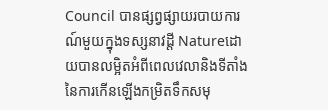Council បានផ្សព្វផ្សាយរបាយការណ៍មួយក្នុងទស្សនាវដ្ដី Natureដោយបានលម្អិតអំពីពេលវេលានិងទីតាំងនៃការកើនឡើងកម្រិតទឹកសមុ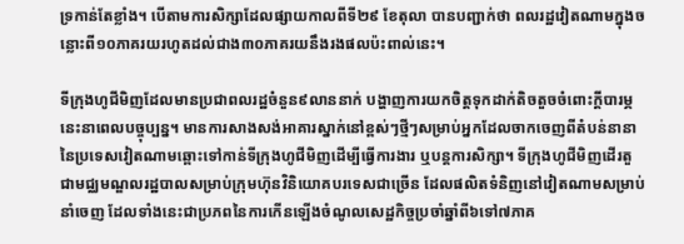ទ្រកាន់តែខ្លាំង។ បើតាមការសិក្សាដែលផ្សាយកាលពីទី២៩ ខែតុលា បានបញ្ជាក់ថា ពលរដ្ឋវៀតណាមក្នុងចន្លោះពី១០ភាគរយរហូតដល់ជាង៣០ភាគរយនឹងរងផលប៉ះពាល់នេះ។

ទីក្រុងហូជីមិញដែលមានប្រជាពលរដ្ឋចំនួន៩លាននាក់ បង្ហាញការយកចិត្តទុកដាក់តិចតួចចំពោះក្ដីបារម្ភនេះនាពេលបច្ចុប្បន្ន។ មានការសាងសង់អាគារស្នាក់នៅខ្ពស់ៗថ្មីៗសម្រាប់អ្នកដែលចាកចេញពីតំបន់នានានៃប្រទេសវៀតណាមឆ្ពោះទៅកាន់ទីក្រុងហូជីមិញដើម្បីធ្វើការងារ ឬបន្តការសិក្សា។ ទីក្រុងហូជីមិញដើរតួជាមជ្ឈមណ្ឌលរដ្ឋបាលសម្រាប់ក្រុមហ៊ុនវិនិយោគបរទេសជាច្រើន ដែលផលិតទំនិញនៅវៀតណាមសម្រាប់នាំចេញ ដែលទាំងនេះជាប្រភពនៃការកើនឡើងចំណូលសេដ្ឋកិច្ចប្រចាំឆ្នាំពី៦ទៅ៧ភាគ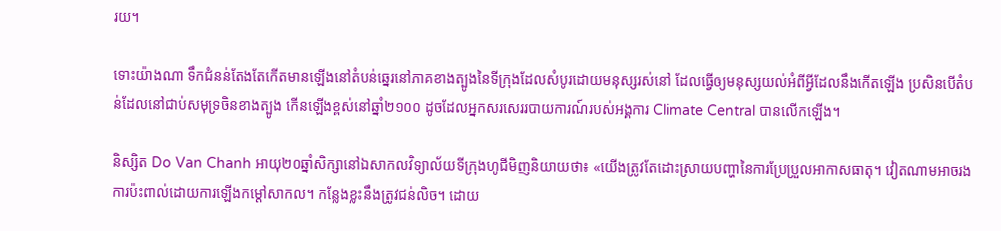រយ។

ទោះយ៉ាងណា ទឹកជំនន់តែងតែកើតមានឡើងនៅតំបន់ឆ្នេរនៅភាគខាងត្បូងនៃទីក្រុងដែលសំបូរដោយមនុស្សរស់នៅ ដែលធ្វើឲ្យមនុស្សយល់អំពីអ្វីដែលនឹងកើតឡើង ប្រសិនបើតំបន់ដែលនៅជាប់សមុទ្រចិនខាងត្បូង កើនឡើងខ្ពស់នៅឆ្នាំ២១០០ ដូចដែលអ្នកសរសេររបាយការណ៍របស់អង្គការ Climate Central បានលើកឡើង។

និស្សិត Do Van Chanh អាយុ២០ឆ្នាំសិក្សានៅឯសាកលវិទ្យាល័យទីក្រុងហូជីមិញនិយាយថា៖ «យើងត្រូវតែដោះស្រាយបញ្ហានៃការប្រែប្រួលអាកាសធាតុ។ វៀតណាមអាចរងការប៉ះពាល់ដោយការឡើងកម្ដៅសាកល។ កន្លែងខ្លះនឹងត្រូវជន់លិច។ ដោយ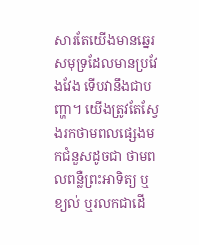សារតែយើងមានឆ្នេរសមុទ្រដែលមានប្រវែងវែង ទើបវានឹងជាបញ្ហា។ យើងត្រូវតែស្វែងរកថាមពលផ្សេងមកជំនួសដូចជា ថាមពលពន្លឺព្រះអាទិត្យ ឬខ្យល់ ឬរលកជាដើ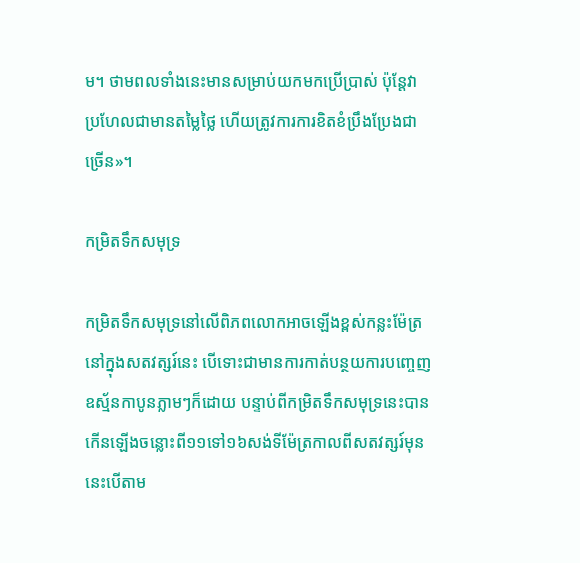ម។ ថាមពលទាំងនេះមានសម្រាប់យកមកប្រើប្រាស់ ប៉ុន្តែវាប្រហែលជាមានតម្លៃថ្លៃ ហើយត្រូវការការខិតខំប្រឹងប្រែងជាច្រើន»។

កម្រិតទឹកសមុទ្រ

កម្រិតទឹកសមុទ្រនៅលើពិភពលោកអាចឡើងខ្ពស់កន្លះម៉ែត្រនៅក្នុងសតវត្សរ៍នេះ បើទោះជាមានការកាត់បន្ថយការបញ្ចេញឧស្ម័នកាបូនភ្លាមៗក៏ដោយ បន្ទាប់ពីកម្រិតទឹកសមុទ្រនេះបានកើនឡើងចន្លោះពី១១ទៅ១៦សង់ទីម៉ែត្រកាលពីសតវត្សរ៍មុន នេះបើតាម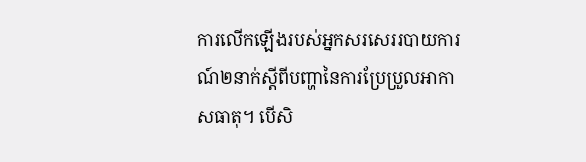ការលើកឡើងរបស់អ្នកសរសេររបាយការណ៍២នាក់ស្តីពីបញ្ហានៃការប្រែប្រួលអាកាសធាតុ។ បើសិ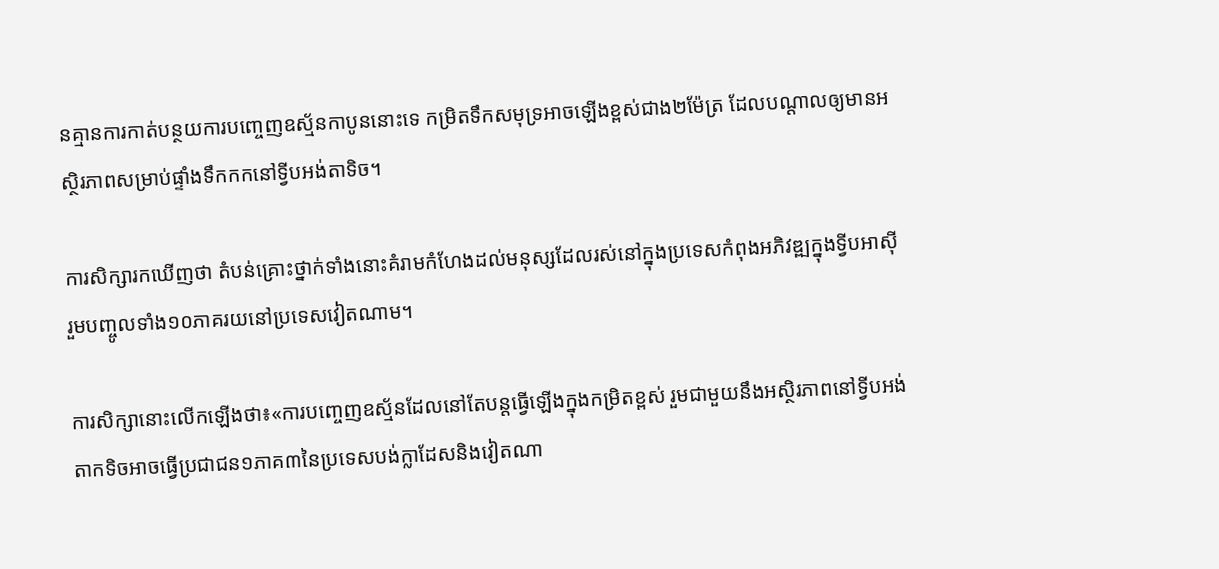នគ្មានការកាត់បន្ថយការបញ្ចេញឧស្ម័នកាបូននោះទេ កម្រិតទឹកសមុទ្រអាចឡើងខ្ពស់ជាង២ម៉ែត្រ ដែលបណ្ដាលឲ្យមានអស្ថិរភាពសម្រាប់ផ្ទាំងទឹកកកនៅទ្វីបអង់តាទិច។

ការសិក្សារកឃើញថា តំបន់គ្រោះថ្នាក់ទាំងនោះគំរាមកំហែងដល់មនុស្សដែលរស់នៅក្នុងប្រទេសកំពុងអភិវឌ្ឍក្នុងទ្វីបអាស៊ី រួមបញ្ចូលទាំង១០ភាគរយនៅប្រទេសវៀតណាម។

ការសិក្សានោះលើកឡើងថា៖«ការបញ្ចេញឧស្ម័នដែលនៅតែបន្តធ្វើឡើងក្នុងកម្រិតខ្ពស់ រួមជាមួយនឹងអស្ថិរភាពនៅទ្វីបអង់តាកទិចអាចធ្វើប្រជាជន១ភាគ៣នៃប្រទេសបង់ក្លាដែសនិងវៀតណា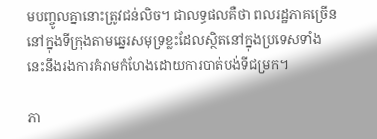មបញ្ចូលគ្នានោះត្រូវជន់លិច។ ជាលទ្ធផលគឺថា ពលរដ្ឋភាគច្រើននៅក្នុងទីក្រុងតាមឆ្នេរសមុទ្រខ្លះដែលស្ថិតនៅក្នុងប្រទេសទាំងនេះនឹងរងការគំរាមកំហែងដោយការបាត់បង់ទីជម្រក។

ភា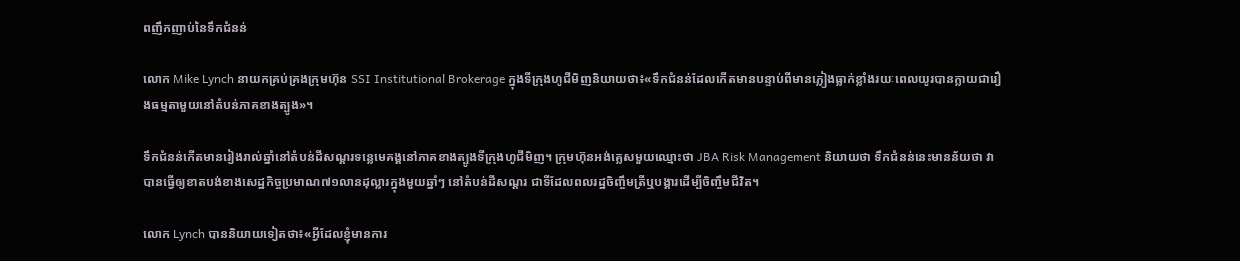ពញឹកញាប់នៃទឹកជំនន់

លោក Mike Lynch នាយកគ្រប់គ្រងក្រុមហ៊ុន SSI Institutional Brokerage ក្នុងទីក្រុងហូជីមិញនិយាយថា៖«ទឹកជំនន់ដែលកើតមានបន្ទាប់ពីមានភ្លៀងធ្លាក់ខ្លាំងរយៈពេលយូរបានក្លាយជារឿងធម្មតាមួយនៅតំបន់ភាគខាងត្បូង»។

ទឹកជំនន់កើតមានរៀងរាល់ឆ្នាំនៅតំបន់ដីសណ្ដរទន្លេមេគង្គនៅភាគខាងត្បូងទីក្រុងហូជីមិញ។ ក្រុមហ៊ុនអង់គ្លេសមួយឈ្មោះថា JBA Risk Management និយាយថា ទឹកជំនន់នេះមានន័យថា វាបានធ្វើឲ្យខាតបង់ខាងសេដ្ឋកិច្ចប្រមាណ៧១លានដុល្លារក្នុងមួយឆ្នាំៗ នៅតំបន់ដីសណ្ដរ ជាទីដែលពលរដ្ឋចិញ្ចឹមត្រីឬបង្គារដើម្បីចិញ្ចឹមជីវិត។

លោក Lynch បាននិយាយទៀតថា៖«អ្វីដែលខ្ញុំមានការ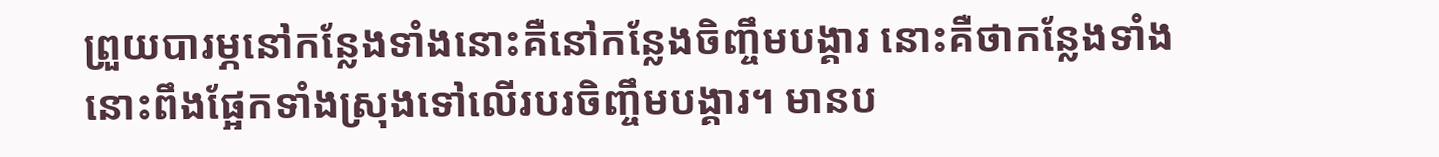ព្រួយបារម្ភនៅកន្លែងទាំងនោះគឺនៅកន្លែងចិញ្ចឹមបង្គារ នោះគឺថាកន្លែងទាំងនោះពឹងផ្អែកទាំងស្រុងទៅលើរបរចិញ្ចឹមបង្គារ។ មានប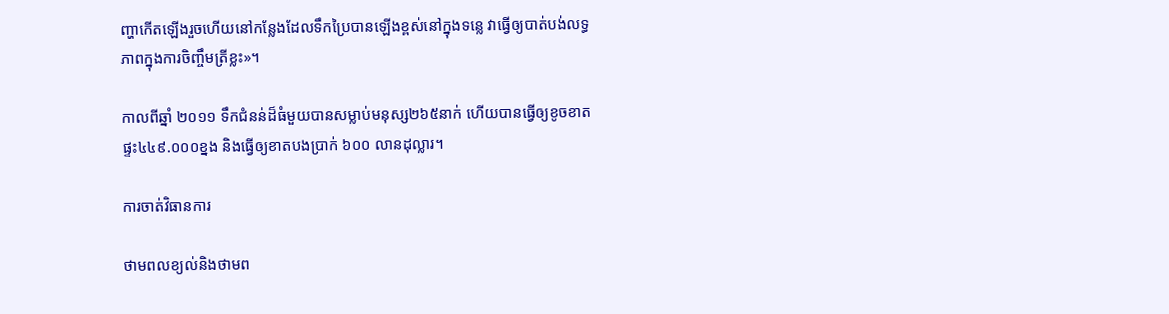ញ្ហាកើតឡើងរួចហើយនៅកន្លែងដែលទឹកប្រៃបានឡើងខ្ពស់នៅក្នុងទន្លេ វាធ្វើឲ្យបាត់បង់លទ្ធភាពក្នុងការចិញ្ចឹមត្រីខ្លះ»។

កាលពីឆ្នាំ ២០១១ ទឹកជំនន់ដ៏ធំមួយបានសម្លាប់មនុស្ស២៦៥នាក់ ហើយបានធ្វើឲ្យខូចខាតផ្ទះ៤៤៩.០០០ខ្នង និងធ្វើឲ្យខាតបងប្រាក់ ៦០០ លានដុល្លារ។

ការចាត់វិធានការ

ថាមពលខ្យល់និងថាមព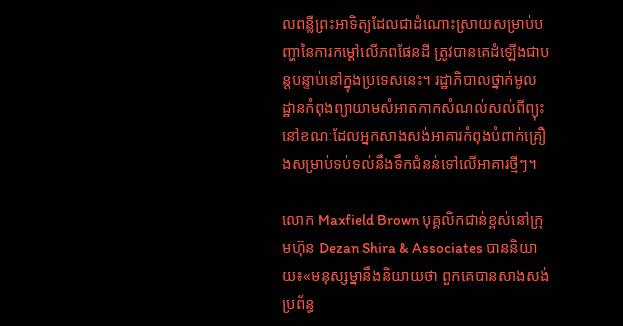លពន្លឺព្រះអាទិត្យដែលជាដំណោះស្រាយសម្រាប់បញ្ហានៃការកម្ដៅលើភពផែនដី ត្រូវបានគេដំឡើងជាបន្តបន្ទាប់នៅក្នុងប្រទេសនេះ។ រដ្ឋាភិបាលថ្នាក់មូលដ្ឋានកំពុងព្យាយាមសំអាតកាកសំណល់សល់ពីព្យុះ នៅខណៈដែលអ្នកសាងសង់អាគារកំពុងបំពាក់គ្រឿងសម្រាប់ទប់ទល់នឹងទឹកជំនន់ទៅលើអាគារថ្មីៗ។

លោក Maxfield Brown បុគ្គលិកជាន់ខ្ពស់នៅក្រុមហ៊ុន Dezan Shira & Associates បាននិយាយ៖«មនុស្សម្នានឹងនិយាយថា ពួកគេបានសាងសង់ប្រព័ន្ធ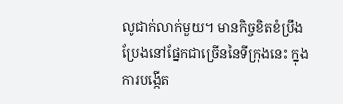លូជាក់លាក់មួយ។ មានកិច្ចខិតខំប្រឹងប្រែងនៅផ្នែកជាច្រើននៃទីក្រុងនេះ ក្នុងការបង្កើត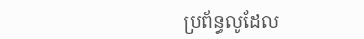ប្រព័ន្ធលូដែល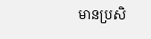មានប្រសិ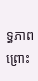ទ្ធភាព ព្រោះ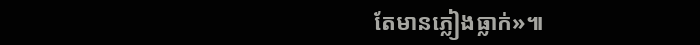តែមានភ្លៀងធ្លាក់»៕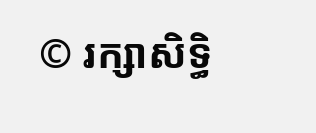© រក្សាសិទ្ធិ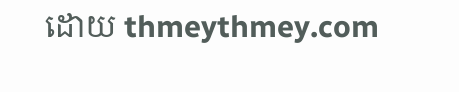ដោយ thmeythmey.com